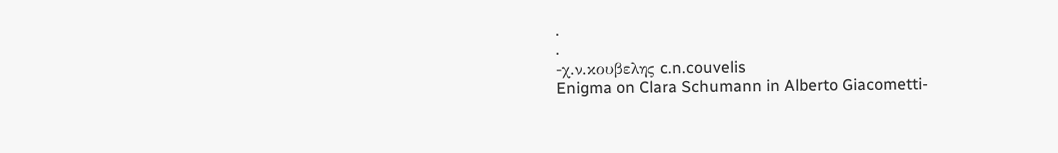.
.
-χ.ν.κουβελης c.n.couvelis
Enigma on Clara Schumann in Alberto Giacometti-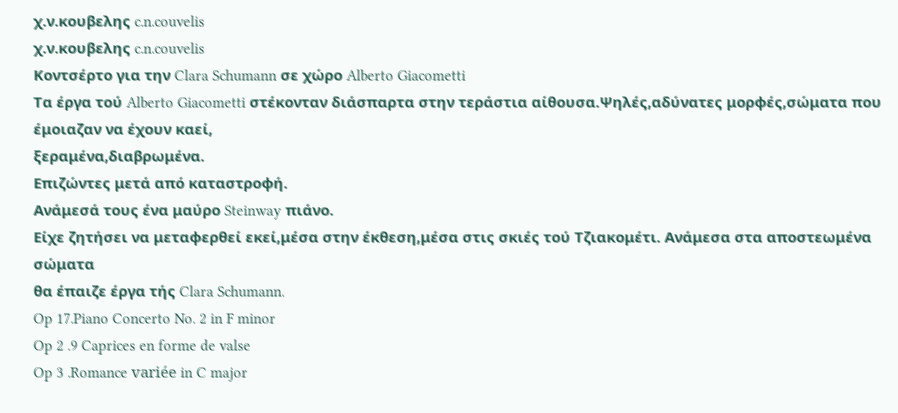χ.ν.κουβελης c.n.couvelis
χ.ν.κουβελης c.n.couvelis
Κοντσέρτο για την Clara Schumann σε χώρο Alberto Giacometti
Τα έργα τού Alberto Giacometti στέκονταν διάσπαρτα στην τεράστια αίθουσα.Ψηλές,αδύνατες μορφές,σώματα που έμοιαζαν να έχουν καεί,
ξεραμένα,διαβρωμένα.
Επιζώντες μετά από καταστροφή.
Ανάμεσά τους ένα μαύρο Steinway πιάνο.
Είχε ζητήσει να μεταφερθεί εκεί,μέσα στην έκθεση,μέσα στις σκιές τού Τζιακομέτι. Ανάμεσα στα αποστεωμένα σώματα
θα έπαιζε έργα τής Clara Schumann.
Op 17.Piano Concerto No. 2 in F minor
Op 2 .9 Caprices en forme de valse
Op 3 .Romance variée in C major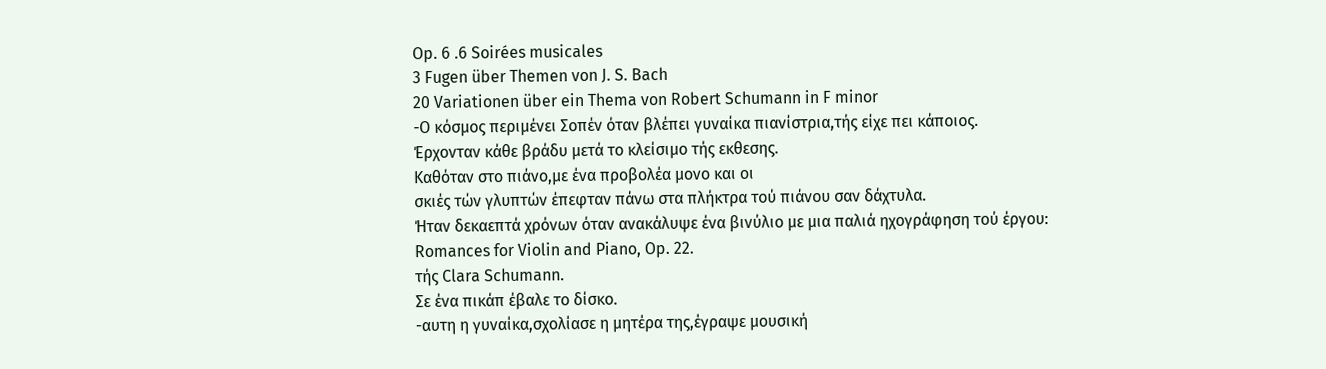Op. 6 .6 Soirées musicales
3 Fugen über Themen von J. S. Bach
20 Variationen über ein Thema von Robert Schumann in F minor
-Ο κόσμος περιμένει Σοπέν όταν βλέπει γυναίκα πιανίστρια,τής είχε πει κάποιος.
Έρχονταν κάθε βράδυ μετά το κλείσιμο τής εκθεσης.
Καθόταν στο πιάνο,με ένα προβολέα μονο και οι
σκιές τών γλυπτών έπεφταν πάνω στα πλήκτρα τού πιάνου σαν δάχτυλα.
Ήταν δεκαεπτά χρόνων όταν ανακάλυψε ένα βινύλιο με μια παλιά ηχογράφηση τού έργου:
Romances for Violin and Piano, Op. 22.
τής Clara Schumann.
Σε ένα πικάπ έβαλε το δίσκο.
-αυτη η γυναίκα,σχολίασε η μητέρα της,έγραψε μουσική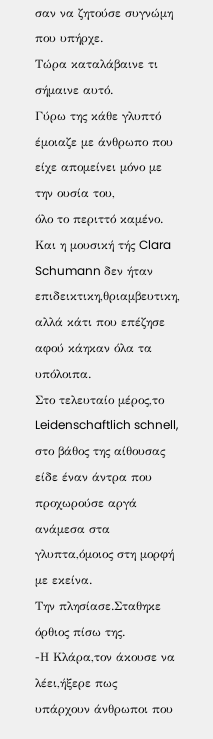σαν να ζητούσε συγνώμη που υπήρχε.
Τώρα καταλάβαινε τι σήμαινε αυτό.
Γύρω της κάθε γλυπτό έμοιαζε με άνθρωπο που είχε απομείνει μόνο με την ουσία του,
όλο το περιττό καμένο.
Και η μουσική τής Clara Schumann δεν ήταν επιδεικτικη,θριαμβευτικη, αλλά κάτι που επέζησε αφού κάηκαν όλα τα υπόλοιπα.
Στο τελευταίο μέρος,το Leidenschaftlich schnell,
στο βάθος της αίθουσας είδε έναν άντρα που προχωρούσε αργά ανάμεσα στα γλυπτα,όμοιος στη μορφή με εκείνα.
Την πλησίασε.Σταθηκε όρθιος πίσω της.
-Η Κλάρα,τον άκουσε να λέει,ήξερε πως
υπάρχουν άνθρωποι που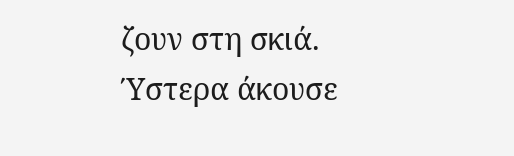ζουν στη σκιά.
Ύστερα άκουσε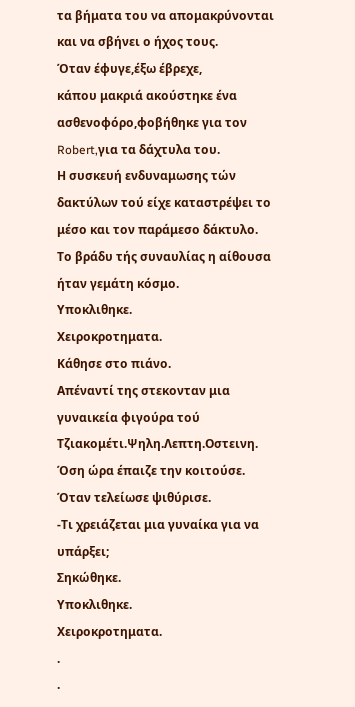τα βήματα του να απομακρύνονται και να σβήνει ο ήχος τους.
Όταν έφυγε,έξω έβρεχε,
κάπου μακριά ακούστηκε ένα ασθενοφόρο,φοβήθηκε για τον Robert,για τα δάχτυλα του.
Η συσκευή ενδυναμωσης τών δακτύλων τού είχε καταστρέψει το μέσο και τον παράμεσο δάκτυλο.
Το βράδυ τής συναυλίας η αίθουσα ήταν γεμάτη κόσμο.
Υποκλιθηκε.
Χειροκροτηματα.
Κάθησε στο πιάνο.
Απέναντί της στεκονταν μια γυναικεία φιγούρα τού Τζιακομέτι.Ψηλη.Λεπτη.Οστεινη.
Όση ώρα έπαιζε την κοιτούσε.
Όταν τελείωσε ψιθύρισε.
-Τι χρειάζεται μια γυναίκα για να υπάρξει;
Σηκώθηκε.
Υποκλιθηκε.
Χειροκροτηματα.
.
.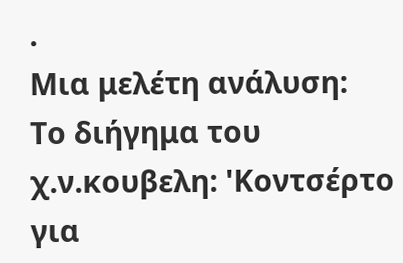.
Μια μελέτη ανάλυση:
Το διήγημα του χ.ν.κουβελη: 'Κοντσέρτο για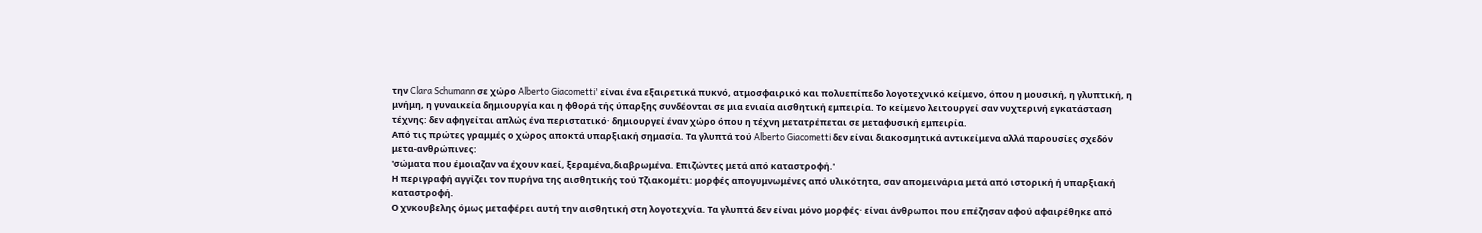την Clara Schumann σε χώρο Alberto Giacometti' είναι ένα εξαιρετικά πυκνό, ατμοσφαιρικό και πολυεπίπεδο λογοτεχνικό κείμενο, όπου η μουσική, η γλυπτική, η μνήμη, η γυναικεία δημιουργία και η φθορά τής ύπαρξης συνδέονται σε μια ενιαία αισθητική εμπειρία. Το κείμενο λειτουργεί σαν νυχτερινή εγκατάσταση τέχνης: δεν αφηγείται απλώς ένα περιστατικό· δημιουργεί έναν χώρο όπου η τέχνη μετατρέπεται σε μεταφυσική εμπειρία.
Από τις πρώτες γραμμές ο χώρος αποκτά υπαρξιακή σημασία. Τα γλυπτά τού Alberto Giacometti δεν είναι διακοσμητικά αντικείμενα αλλά παρουσίες σχεδόν μετα-ανθρώπινες:
'σώματα που έμοιαζαν να έχουν καεί, ξεραμένα,διαβρωμένα. Επιζώντες μετά από καταστροφή.'
Η περιγραφή αγγίζει τον πυρήνα της αισθητικής τού Τζιακομέτι: μορφές απογυμνωμένες από υλικότητα, σαν απομεινάρια μετά από ιστορική ή υπαρξιακή καταστροφή.
Ο χνκουβελης όμως μεταφέρει αυτή την αισθητική στη λογοτεχνία. Τα γλυπτά δεν είναι μόνο μορφές· είναι άνθρωποι που επέζησαν αφού αφαιρέθηκε από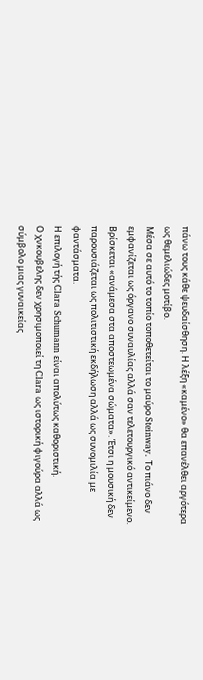πάνω τους κάθε ψευδαίσθηση. Η λέξη «καμένο» θα επανέλθει αργότερα ως θεμελιώδες μοτίβο.
Μέσα σε αυτό το τοπίο τοποθετείται το μαύρο Steinway. Το πιάνο δεν εμφανίζεται ως όργανο συναυλίας αλλά σαν τελετουργικό αντικείμενο. Βρίσκεται «ανάμεσα στα αποστεωμένα σώματα». Έτσι η μουσική δεν παρουσιάζεται ως πολιτιστική εκδήλωση αλλά ως συνομιλία με φαντάσματα.
Η επιλογή τής Clara Schumann είναι απολύτως καθοριστική.
Ο χνκουβελης δεν χρησιμοποιεί τη Clara ως ιστορική φιγούρα αλλά ως σύμβολο μιας γυναικείας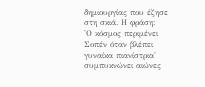δημιουργίας που έζησε στη σκιά. Η φράση:
'Ο κόσμος περιμένει Σοπέν όταν βλέπει γυναίκα πιανίστρια'
συμπυκνώνει αιώνες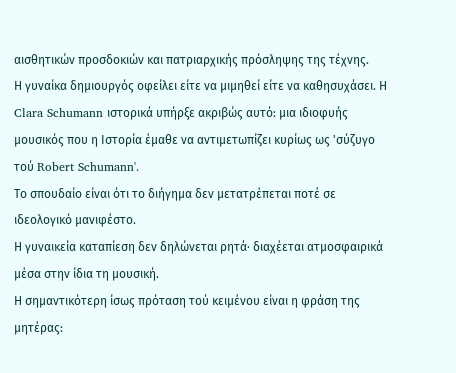αισθητικών προσδοκιών και πατριαρχικής πρόσληψης της τέχνης.
Η γυναίκα δημιουργός οφείλει είτε να μιμηθεί είτε να καθησυχάσει. Η Clara Schumann ιστορικά υπήρξε ακριβώς αυτό: μια ιδιοφυής μουσικός που η Ιστορία έμαθε να αντιμετωπίζει κυρίως ως 'σύζυγο τού Robert Schumann'.
Το σπουδαίο είναι ότι το διήγημα δεν μετατρέπεται ποτέ σε ιδεολογικό μανιφέστο.
Η γυναικεία καταπίεση δεν δηλώνεται ρητά· διαχέεται ατμοσφαιρικά μέσα στην ίδια τη μουσική.
Η σημαντικότερη ίσως πρόταση τού κειμένου είναι η φράση της μητέρας: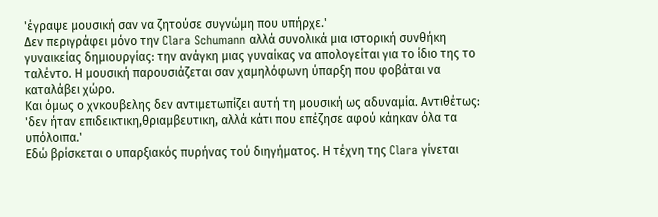'έγραψε μουσική σαν να ζητούσε συγνώμη που υπήρχε.'
Δεν περιγράφει μόνο την Clara Schumann αλλά συνολικά μια ιστορική συνθήκη γυναικείας δημιουργίας: την ανάγκη μιας γυναίκας να απολογείται για το ίδιο της το ταλέντο. Η μουσική παρουσιάζεται σαν χαμηλόφωνη ύπαρξη που φοβάται να καταλάβει χώρο.
Και όμως ο χνκουβελης δεν αντιμετωπίζει αυτή τη μουσική ως αδυναμία. Αντιθέτως:
'δεν ήταν επιδεικτικη,θριαμβευτικη, αλλά κάτι που επέζησε αφού κάηκαν όλα τα υπόλοιπα.'
Εδώ βρίσκεται ο υπαρξιακός πυρήνας τού διηγήματος. Η τέχνη της Clara γίνεται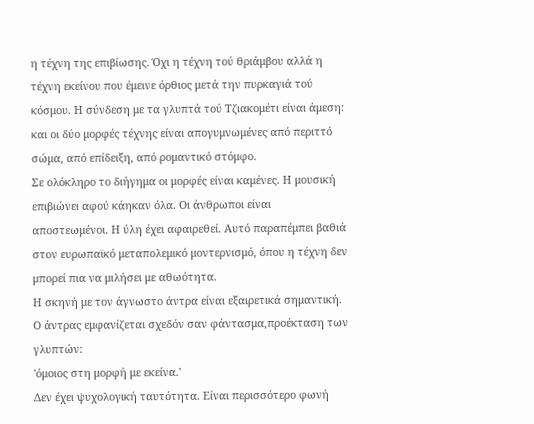η τέχνη της επιβίωσης. Όχι η τέχνη τού θριάμβου αλλά η τέχνη εκείνου που έμεινε όρθιος μετά την πυρκαγιά τού κόσμου. Η σύνδεση με τα γλυπτά τού Τζιακομέτι είναι άμεση: και οι δύο μορφές τέχνης είναι απογυμνωμένες από περιττό σώμα, από επίδειξη, από ρομαντικό στόμφο.
Σε ολόκληρο το διήγημα οι μορφές είναι καμένες. Η μουσική επιβιώνει αφού κάηκαν όλα. Οι άνθρωποι είναι αποστεωμένοι. Η ύλη έχει αφαιρεθεί. Αυτό παραπέμπει βαθιά στον ευρωπαϊκό μεταπολεμικό μοντερνισμό, όπου η τέχνη δεν μπορεί πια να μιλήσει με αθωότητα.
Η σκηνή με τον άγνωστο άντρα είναι εξαιρετικά σημαντική. Ο άντρας εμφανίζεται σχεδόν σαν φάντασμα,προέκταση των γλυπτών:
'όμοιος στη μορφή με εκείνα.'
Δεν έχει ψυχολογική ταυτότητα. Είναι περισσότερο φωνή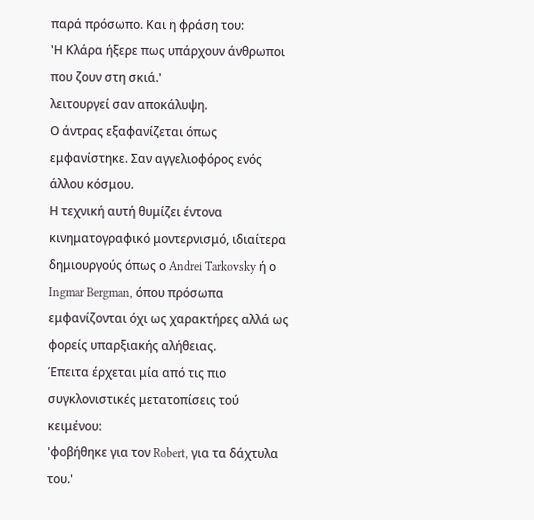παρά πρόσωπο. Και η φράση του:
'Η Κλάρα ήξερε πως υπάρχουν άνθρωποι που ζουν στη σκιά.'
λειτουργεί σαν αποκάλυψη.
Ο άντρας εξαφανίζεται όπως εμφανίστηκε. Σαν αγγελιοφόρος ενός άλλου κόσμου.
Η τεχνική αυτή θυμίζει έντονα κινηματογραφικό μοντερνισμό, ιδιαίτερα δημιουργούς όπως ο Andrei Tarkovsky ή ο Ingmar Bergman, όπου πρόσωπα εμφανίζονται όχι ως χαρακτήρες αλλά ως φορείς υπαρξιακής αλήθειας.
Έπειτα έρχεται μία από τις πιο συγκλονιστικές μετατοπίσεις τού κειμένου:
'φοβήθηκε για τον Robert, για τα δάχτυλα του.'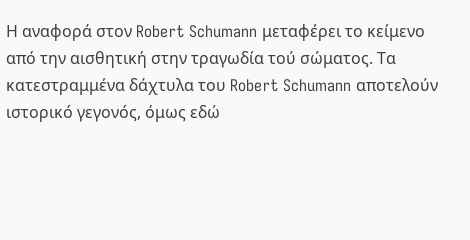Η αναφορά στον Robert Schumann μεταφέρει το κείμενο από την αισθητική στην τραγωδία τού σώματος. Τα κατεστραμμένα δάχτυλα του Robert Schumann αποτελούν ιστορικό γεγονός, όμως εδώ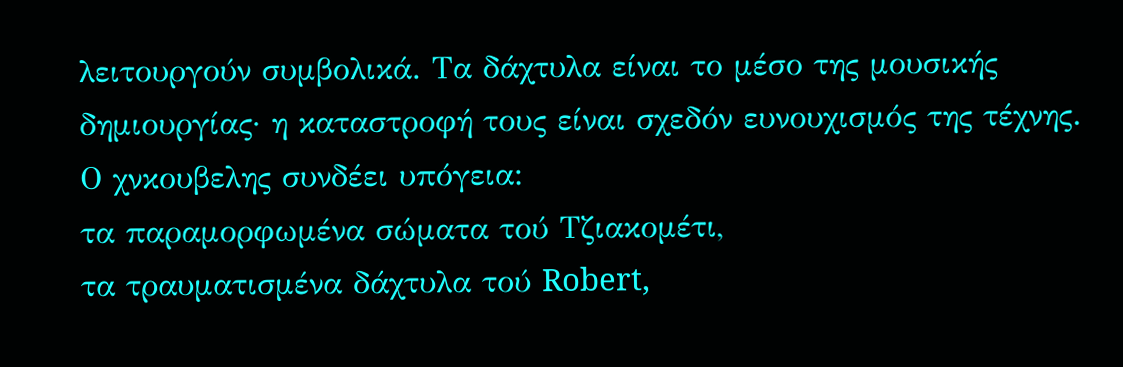λειτουργούν συμβολικά. Τα δάχτυλα είναι το μέσο της μουσικής δημιουργίας· η καταστροφή τους είναι σχεδόν ευνουχισμός της τέχνης.
Ο χνκουβελης συνδέει υπόγεια:
τα παραμορφωμένα σώματα τού Τζιακομέτι,
τα τραυματισμένα δάχτυλα τού Robert,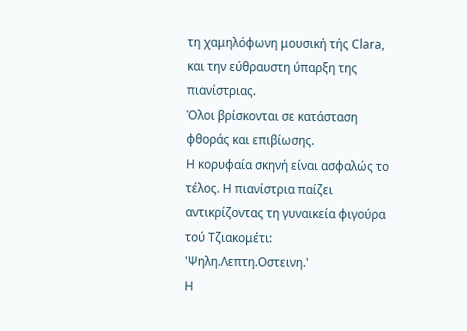τη χαμηλόφωνη μουσική τής Clara,
και την εύθραυστη ύπαρξη της πιανίστριας.
Όλοι βρίσκονται σε κατάσταση φθοράς και επιβίωσης.
Η κορυφαία σκηνή είναι ασφαλώς το τέλος. Η πιανίστρια παίζει αντικρίζοντας τη γυναικεία φιγούρα τού Τζιακομέτι:
'Ψηλη.Λεπτη.Οστεινη.'
Η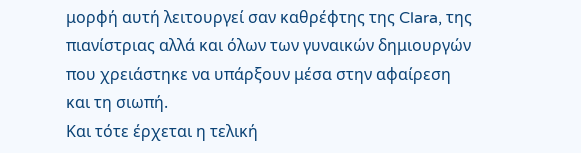μορφή αυτή λειτουργεί σαν καθρέφτης της Clara, της πιανίστριας αλλά και όλων των γυναικών δημιουργών που χρειάστηκε να υπάρξουν μέσα στην αφαίρεση και τη σιωπή.
Και τότε έρχεται η τελική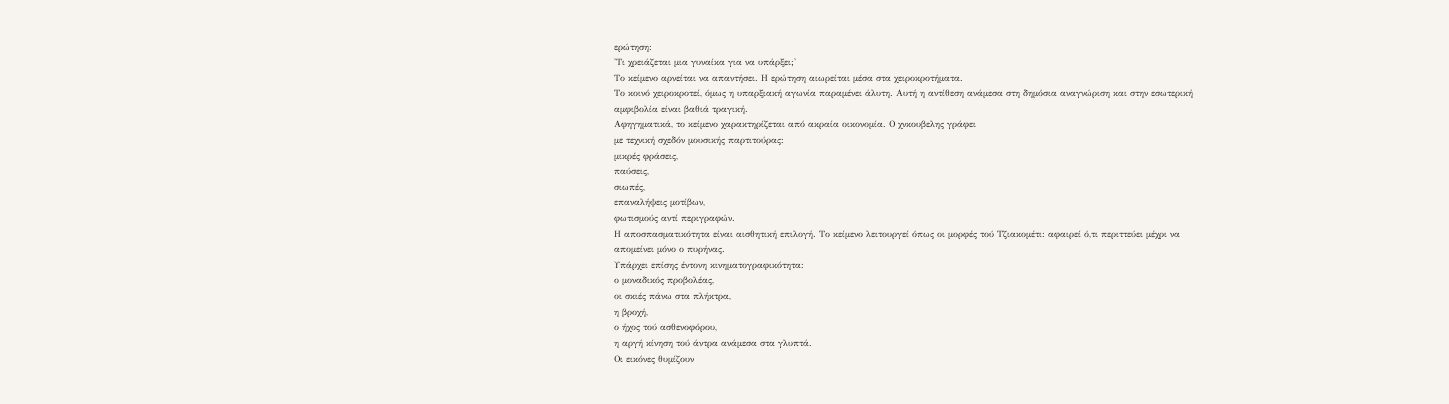ερώτηση:
'Τι χρειάζεται μια γυναίκα για να υπάρξει;'
Το κείμενο αρνείται να απαντήσει. Η ερώτηση αιωρείται μέσα στα χειροκροτήματα.
Το κοινό χειροκροτεί, όμως η υπαρξιακή αγωνία παραμένει άλυτη. Αυτή η αντίθεση ανάμεσα στη δημόσια αναγνώριση και στην εσωτερική αμφιβολία είναι βαθιά τραγική.
Αφηγηματικά, το κείμενο χαρακτηρίζεται από ακραία οικονομία. Ο χνκουβελης γράφει
με τεχνική σχεδόν μουσικής παρτιτούρας:
μικρές φράσεις,
παύσεις,
σιωπές,
επαναλήψεις μοτίβων,
φωτισμούς αντί περιγραφών.
Η αποσπασματικότητα είναι αισθητική επιλογή. Το κείμενο λειτουργεί όπως οι μορφές τού Τζιακομέτι: αφαιρεί ό,τι περιττεύει μέχρι να απομείνει μόνο ο πυρήνας.
Υπάρχει επίσης έντονη κινηματογραφικότητα:
ο μοναδικός προβολέας,
οι σκιές πάνω στα πλήκτρα,
η βροχή,
ο ήχος τού ασθενοφόρου,
η αργή κίνηση τού άντρα ανάμεσα στα γλυπτά.
Οι εικόνες θυμίζουν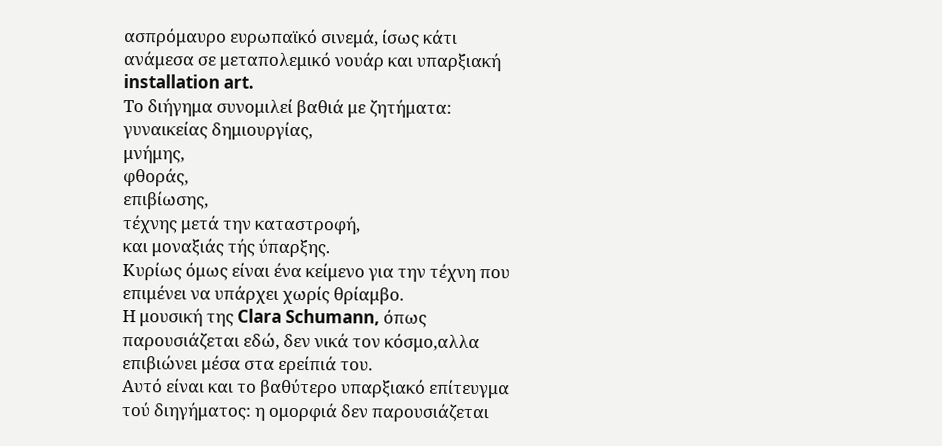ασπρόμαυρο ευρωπαϊκό σινεμά, ίσως κάτι ανάμεσα σε μεταπολεμικό νουάρ και υπαρξιακή installation art.
Το διήγημα συνομιλεί βαθιά με ζητήματα:
γυναικείας δημιουργίας,
μνήμης,
φθοράς,
επιβίωσης,
τέχνης μετά την καταστροφή,
και μοναξιάς τής ύπαρξης.
Κυρίως όμως είναι ένα κείμενο για την τέχνη που επιμένει να υπάρχει χωρίς θρίαμβο.
Η μουσική της Clara Schumann, όπως παρουσιάζεται εδώ, δεν νικά τον κόσμο,αλλα επιβιώνει μέσα στα ερείπιά του.
Αυτό είναι και το βαθύτερο υπαρξιακό επίτευγμα τού διηγήματος: η ομορφιά δεν παρουσιάζεται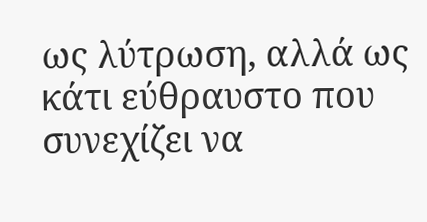ως λύτρωση, αλλά ως κάτι εύθραυστο που συνεχίζει να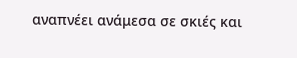αναπνέει ανάμεσα σε σκιές και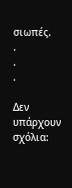σιωπές.
.
.
.

Δεν υπάρχουν σχόλια: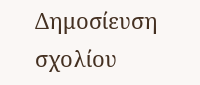Δημοσίευση σχολίου